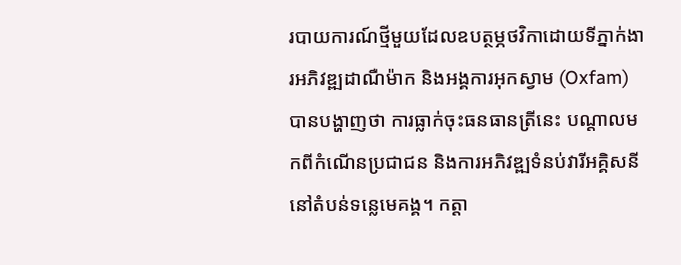របាយការណ៍ថ្មីមួយដែលឧបត្ថម្ភថវិកាដោយទីភ្នាក់ងារអភិវឌ្ឍដាណឺម៉ាក និងអង្គការអុកស្វាម (Oxfam) បានបង្ហាញថា ការធ្លាក់ចុះធនធានត្រីនេះ បណ្ដាលមកពីកំណើនប្រជាជន និងការអភិវឌ្ឍទំនប់វារីអគ្គិសនីនៅតំបន់ទន្លេមេគង្គ។ កត្តា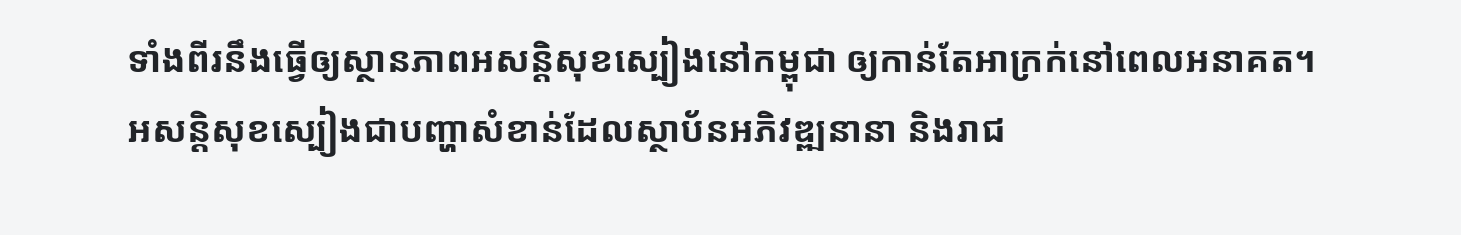ទាំងពីរនឹងធ្វើឲ្យស្ថានភាពអសន្តិសុខស្បៀងនៅកម្ពុជា ឲ្យកាន់តែអាក្រក់នៅពេលអនាគត។
អសន្តិសុខស្បៀងជាបញ្ហាសំខាន់ដែលស្ថាប័នអភិវឌ្ឍនានា និងរាជ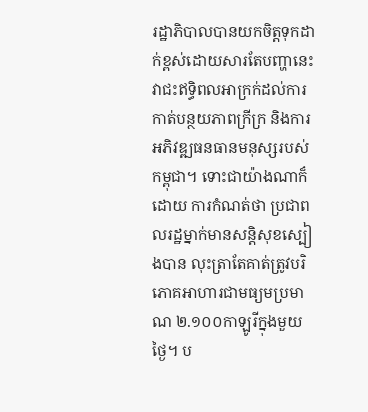រដ្ឋាភិបាលបានយកចិត្តទុកដាក់ខ្ពស់ដោយសារតែបញ្ហានេះវាជះឥទ្ធិពលអាក្រក់ដល់ការកាត់បន្ថយភាពក្រីក្រ និងការអភិវឌ្ឍធនធានមនុស្សរបស់កម្ពុជា។ ទោះជាយ៉ាងណាក៏ដោយ ការកំណត់ថា ប្រជាពលរដ្ឋម្នាក់មានសន្តិសុខស្បៀងបាន លុះត្រាតែគាត់ត្រូវបរិភោគអាហារជាមធ្យមប្រមាណ ២.១០០កាឡូរីក្នុងមួយថ្ងៃ។ ប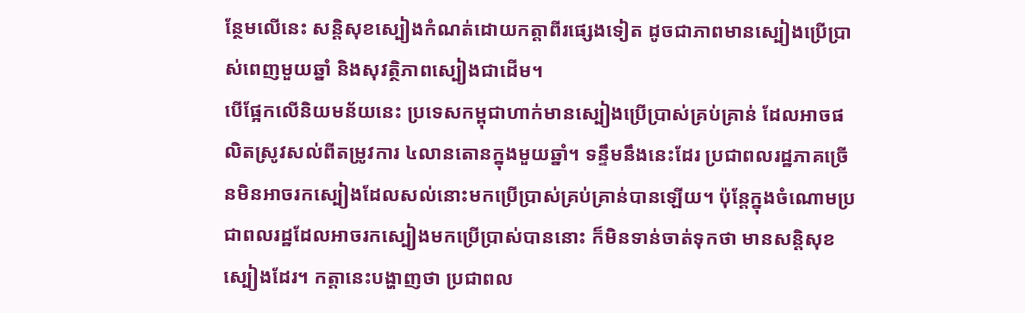ន្ថែមលើនេះ សន្តិសុខស្បៀងកំណត់ដោយកត្តាពីរផ្សេងទៀត ដូចជាភាពមានស្បៀងប្រើប្រាស់ពេញមួយឆ្នាំ និងសុវត្ថិភាពស្បៀងជាដើម។
បើផ្អែកលើនិយមន័យនេះ ប្រទេសកម្ពុជាហាក់មានស្បៀងប្រើប្រាស់គ្រប់គ្រាន់ ដែលអាចផលិតស្រូវសល់ពីតម្រូវការ ៤លានតោនក្នុងមួយឆ្នាំ។ ទន្ទឹមនឹងនេះដែរ ប្រជាពលរដ្ឋភាគច្រើនមិនអាចរកស្បៀងដែលសល់នោះមកប្រើប្រាស់គ្រប់គ្រាន់បានឡើយ។ ប៉ុន្តែក្នុងចំណោមប្រជាពលរដ្ឋដែលអាចរកស្បៀងមកប្រើប្រាស់បាននោះ ក៏មិនទាន់ចាត់ទុកថា មានសន្តិសុខស្បៀងដែរ។ កត្តានេះបង្ហាញថា ប្រជាពល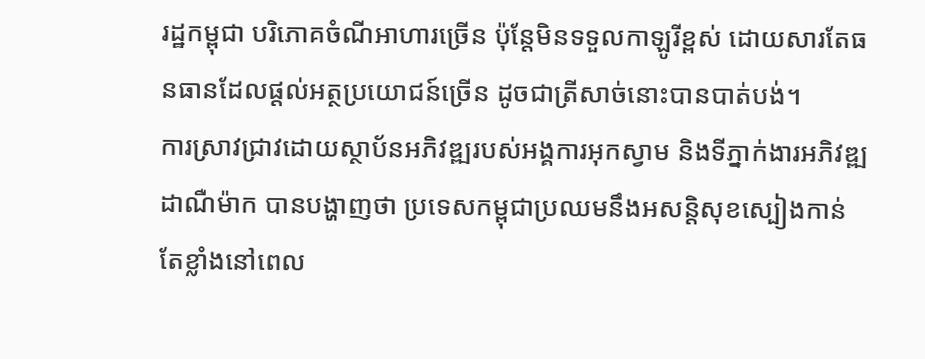រដ្ឋកម្ពុជា បរិភោគចំណីអាហារច្រើន ប៉ុន្តែមិនទទួលកាឡូរីខ្ពស់ ដោយសារតែធនធានដែលផ្ដល់អត្ថប្រយោជន៍ច្រើន ដូចជាត្រីសាច់នោះបានបាត់បង់។
ការស្រាវជ្រាវដោយស្ថាប័នអភិវឌ្ឍរបស់អង្គការអុកស្វាម និងទីភ្នាក់ងារអភិវឌ្ឍដាណឺម៉ាក បានបង្ហាញថា ប្រទេសកម្ពុជាប្រឈមនឹងអសន្តិសុខស្បៀងកាន់តែខ្លាំងនៅពេល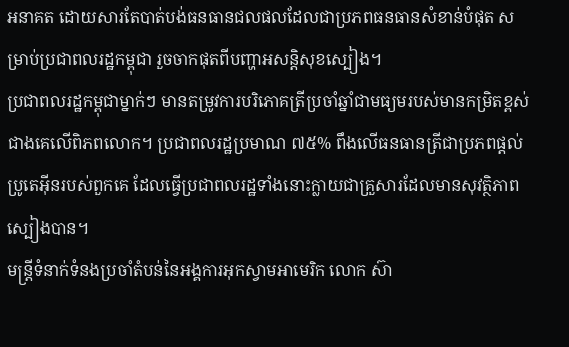អនាគត ដោយសារតែបាត់បង់ធនធានជលផលដែលជាប្រភពធនធានសំខាន់បំផុត សម្រាប់ប្រជាពលរដ្ឋកម្ពុជា រួចចាកផុតពីបញ្ហាអសន្តិសុខស្បៀង។
ប្រជាពលរដ្ឋកម្ពុជាម្នាក់ៗ មានតម្រូវការបរិភោគត្រីប្រចាំឆ្នាំជាមធ្យមរបស់មានកម្រិតខ្ពស់ជាងគេលើពិភពលោក។ ប្រជាពលរដ្ឋប្រមាណ ៧៥% ពឹងលើធនធានត្រីជាប្រភពផ្ដល់ប្រូតេអ៊ីនរបស់ពួកគេ ដែលធ្វើប្រជាពលរដ្ឋទាំងនោះក្លាយជាគ្រួសារដែលមានសុវត្ថិភាពស្បៀងបាន។
មន្ត្រីទំនាក់ទំនងប្រចាំតំបន់នៃអង្គការអុកស្វាមអាមេរិក លោក ស៊ា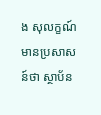ង សុលក្ខណ៍ មានប្រសាសន៍ថា ស្ថាប័ន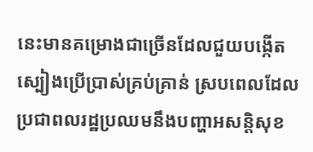នេះមានគម្រោងជាច្រើនដែលជួយបង្កើតស្បៀងប្រើប្រាស់គ្រប់គ្រាន់ ស្របពេលដែលប្រជាពលរដ្ឋប្រឈមនឹងបញ្ហាអសន្តិសុខ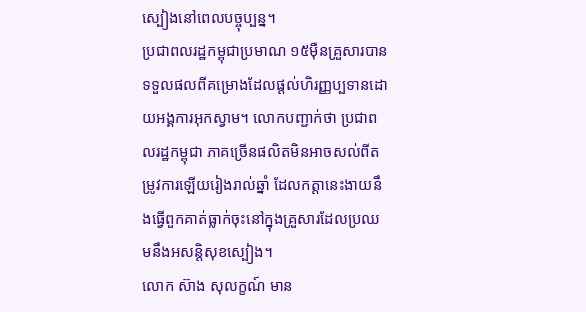ស្បៀងនៅពេលបច្ចុប្បន្ន។
ប្រជាពលរដ្ឋកម្ពុជាប្រមាណ ១៥ម៉ឺនគ្រួសារបានទទួលផលពីគម្រោងដែលផ្ដល់ហិរញ្ញប្បទានដោយអង្គការអុកស្វាម។ លោកបញ្ជាក់ថា ប្រជាពលរដ្ឋកម្ពុជា ភាគច្រើនផលិតមិនអាចសល់ពីតម្រូវការឡើយរៀងរាល់ឆ្នាំ ដែលកត្តានេះងាយនឹងធ្វើពួកគាត់ធ្លាក់ចុះនៅក្នុងគ្រួសារដែលប្រឈមនឹងអសន្តិសុខស្បៀង។
លោក ស៊ាង សុលក្ខណ៍ មាន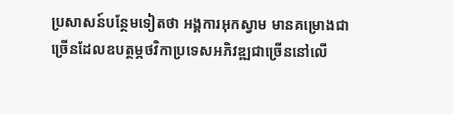ប្រសាសន៍បន្ថែមទៀតថា អង្គការអុកស្វាម មានគម្រោងជាច្រើនដែលឧបត្ថម្ភថវិកាប្រទេសអភិវឌ្ឍជាច្រើននៅលើ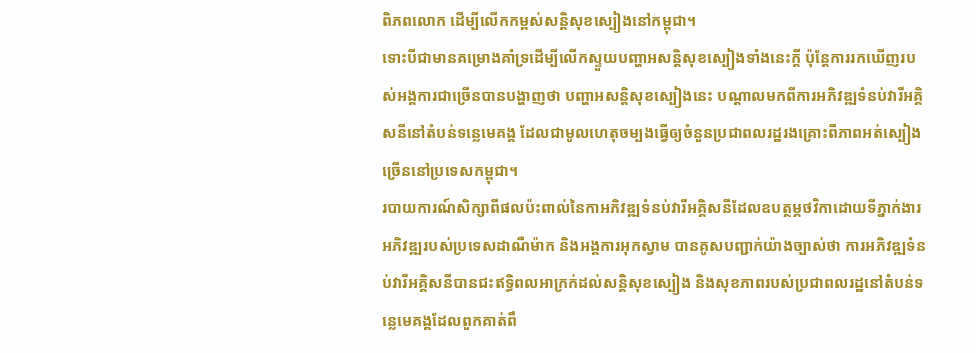ពិភពលោក ដើម្បីលើកកម្ពស់សន្តិសុខស្បៀងនៅកម្ពុជា។
ទោះបីជាមានគម្រោងគាំទ្រដើម្បីលើកស្ទួយបញ្ហាអសន្តិសុខស្បៀងទាំងនេះក្ដី ប៉ុន្តែការរកឃើញរបស់អង្គការជាច្រើនបានបង្ហាញថា បញ្ហាអសន្តិសុខស្បៀងនេះ បណ្ដាលមកពីការអភិវឌ្ឍទំនប់វារីអគ្គិសនីនៅតំបន់ទន្លេមេគង្គ ដែលជាមូលហេតុចម្បងធ្វើឲ្យចំនួនប្រជាពលរដ្ឋរងគ្រោះពីភាពអត់ស្បៀងច្រើននៅប្រទេសកម្ពុជា។
របាយការណ៍សិក្សាពីផលប៉ះពាល់នៃកាអភិវឌ្ឍទំនប់វារីអគ្គិសនីដែលឧបត្ថម្ភថវិកាដោយទីភ្នាក់ងារអភិវឌ្ឍរបស់ប្រទេសដាណឺម៉ាក និងអង្គការអុកស្វាម បានគូសបញ្ជាក់យ៉ាងច្បាស់ថា ការអភិវឌ្ឍទំនប់វារីអគ្គិសនីបានជះឥទ្ធិពលអាក្រក់ដល់សន្តិសុខស្បៀង និងសុខភាពរបស់ប្រជាពលរដ្ឋនៅតំបន់ទន្លេមេគង្គដែលពួកគាត់ពឹ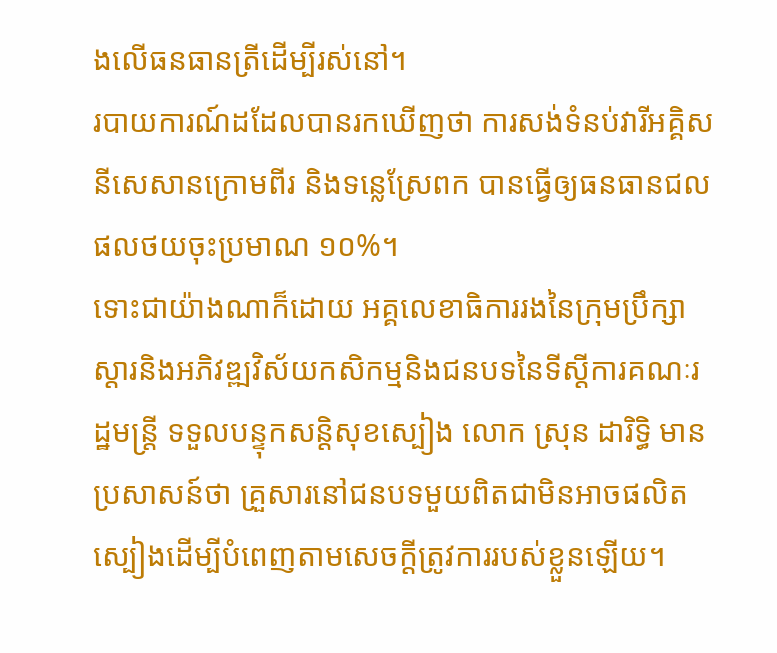ងលើធនធានត្រីដើម្បីរស់នៅ។
របាយការណ៍ដដែលបានរកឃើញថា ការសង់ទំនប់វារីអគ្គិសនីសេសានក្រោមពីរ និងទន្លេស្រែពក បានធ្វើឲ្យធនធានជលផលថយចុះប្រមាណ ១០%។
ទោះជាយ៉ាងណាក៏ដោយ អគ្គលេខាធិការរងនៃក្រុមប្រឹក្សាស្ដារនិងអភិវឌ្ឍវិស័យកសិកម្មនិងជនបទនៃទីស្ដីការគណៈរដ្ឋមន្ត្រី ទទួលបន្ទុកសន្តិសុខស្បៀង លោក ស្រុន ដារិទ្ធិ មានប្រសាសន៍ថា គ្រួសារនៅជនបទមួយពិតជាមិនអាចផលិតស្បៀងដើម្បីបំពេញតាមសេចក្ដីត្រូវការរបស់ខ្លួនឡើយ។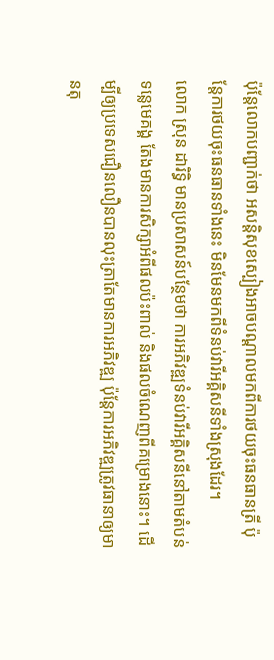ប៉ុន្តែលោកបញ្ជាក់ថា អសន្តិសុខស្បៀងអាចបណ្ដាលមកពីការថយចុះធនធានត្រី ប៉ុន្តែការថយចុះធនធានទាំងនេះ មិនមែនមកពីទំនប់វារីអគ្គិសនីទាំងស្រុងដែរ។
លោក ស្រុន ដារិទ្ធិ មានប្រសាសន៍បន្ថែមថា ការអភិវឌ្ឍទំនប់វារីអគ្គិសនីនៅតាមតំបន់ទន្លេមេគង្គ តែងមានការសិក្សាអំពីផលប៉ះពាល់ និងផលចំណេញពីគម្រោងនោះ។ ដើម្បីឲ្យប្រទេសជឿនលឿនបានលុះត្រាតែមានការអភិវឌ្ឍ ប៉ុន្តែការអភិវឌ្ឍត្រូវធានាឲ្យមានតុ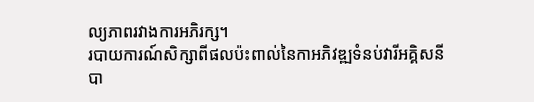ល្យភាពរវាងការអភិរក្ស។
របាយការណ៍សិក្សាពីផលប៉ះពាល់នៃកាអភិវឌ្ឍទំនប់វារីអគ្គិសនី បា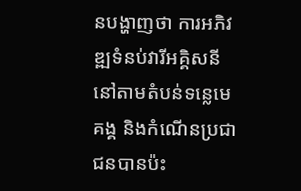នបង្ហាញថា ការអភិវឌ្ឍទំនប់វារីអគ្គិសនីនៅតាមតំបន់ទន្លេមេគង្គ និងកំណើនប្រជាជនបានប៉ះ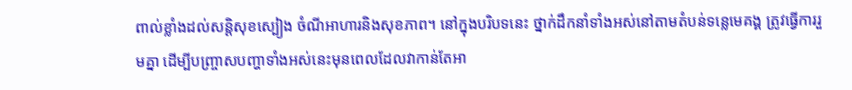ពាល់ខ្លាំងដល់សន្តិសុខស្បៀង ចំណីអាហារនិងសុខភាព។ នៅក្នុងបរិបទនេះ ថ្នាក់ដឹកនាំទាំងអស់នៅតាមតំបន់ទន្លេមេគង្គ ត្រូវធ្វើការរួមគ្នា ដើម្បីបញ្ច្រាសបញ្ហាទាំងអស់នេះមុនពេលដែលវាកាន់តែអា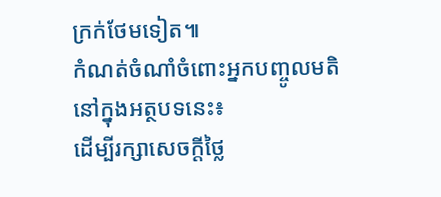ក្រក់ថែមទៀត៕
កំណត់ចំណាំចំពោះអ្នកបញ្ចូលមតិនៅក្នុងអត្ថបទនេះ៖
ដើម្បីរក្សាសេចក្ដីថ្លៃ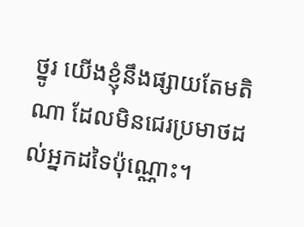ថ្នូរ យើងខ្ញុំនឹងផ្សាយតែមតិណា ដែលមិនជេរប្រមាថដល់អ្នកដទៃប៉ុណ្ណោះ។